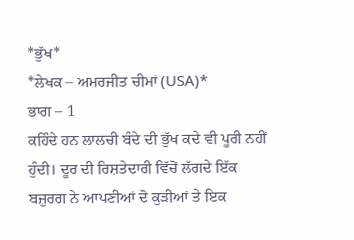*ਭੁੱਖ*
*ਲੇਖਕ – ਅਮਰਜੀਤ ਚੀਮਾਂ (USA)*
ਭਾਗ – 1
ਕਹਿੰਦੇ ਹਨ ਲਾਲਚੀ ਬੰਦੇ ਦੀ ਭੁੱਖ ਕਦੇ ਵੀ ਪੂਰੀ ਨਹੀਂ ਹੁੰਦੀ। ਦੂਰ ਦੀ ਰਿਸ਼ਤੇਦਾਰੀ ਵਿੱਚੋਂ ਲੱਗਦੇ ਇੱਕ ਬਜ਼ੁਰਗ ਨੇ ਆਪਣੀਆਂ ਦੋ ਕੁੜੀਆਂ ਤੇ ਇਕ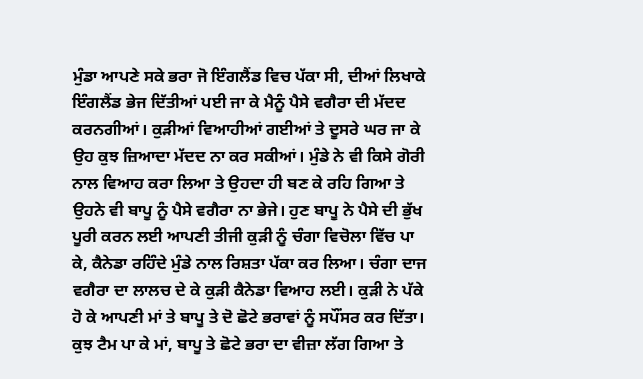ਮੁੰਡਾ ਆਪਣੇ ਸਕੇ ਭਰਾ ਜੋ ਇੰਗਲੈਂਡ ਵਿਚ ਪੱਕਾ ਸੀ, ਦੀਆਂ ਲਿਖਾਕੇ ਇੰਗਲੈਂਡ ਭੇਜ ਦਿੱਤੀਆਂ ਪਈ ਜਾ ਕੇ ਮੈਨੂੰ ਪੈਸੇ ਵਗੈਰਾ ਦੀ ਮੱਦਦ ਕਰਨਗੀਆਂ। ਕੁੜੀਆਂ ਵਿਆਹੀਆਂ ਗਈਆਂ ਤੇ ਦੂਸਰੇ ਘਰ ਜਾ ਕੇ ਉਹ ਕੁਝ ਜ਼ਿਆਦਾ ਮੱਦਦ ਨਾ ਕਰ ਸਕੀਆਂ। ਮੁੰਡੇ ਨੇ ਵੀ ਕਿਸੇ ਗੋਰੀ ਨਾਲ ਵਿਆਹ ਕਰਾ ਲਿਆ ਤੇ ਉਹਦਾ ਹੀ ਬਣ ਕੇ ਰਹਿ ਗਿਆ ਤੇ ਉਹਨੇ ਵੀ ਬਾਪੂ ਨੂੰ ਪੈਸੇ ਵਗੈਰਾ ਨਾ ਭੇਜੇ। ਹੁਣ ਬਾਪੂ ਨੇ ਪੈਸੇ ਦੀ ਭੁੱਖ ਪੂਰੀ ਕਰਨ ਲਈ ਆਪਣੀ ਤੀਜੀ ਕੁੜੀ ਨੂੰ ਚੰਗਾ ਵਿਚੋਲਾ ਵਿੱਚ ਪਾ ਕੇ, ਕੈਨੇਡਾ ਰਹਿੰਦੇ ਮੁੰਡੇ ਨਾਲ ਰਿਸ਼ਤਾ ਪੱਕਾ ਕਰ ਲਿਆ। ਚੰਗਾ ਦਾਜ ਵਗੈਰਾ ਦਾ ਲਾਲਚ ਦੇ ਕੇ ਕੁੜੀ ਕੈਨੇਡਾ ਵਿਆਹ ਲਈ। ਕੁੜੀ ਨੇ ਪੱਕੇ ਹੋ ਕੇ ਆਪਣੀ ਮਾਂ ਤੇ ਬਾਪੂ ਤੇ ਦੋ ਛੋਟੇ ਭਰਾਵਾਂ ਨੂੰ ਸਪੌਂਸਰ ਕਰ ਦਿੱਤਾ। ਕੁਝ ਟੈਮ ਪਾ ਕੇ ਮਾਂ, ਬਾਪੂ ਤੇ ਛੋਟੇ ਭਰਾ ਦਾ ਵੀਜ਼ਾ ਲੱਗ ਗਿਆ ਤੇ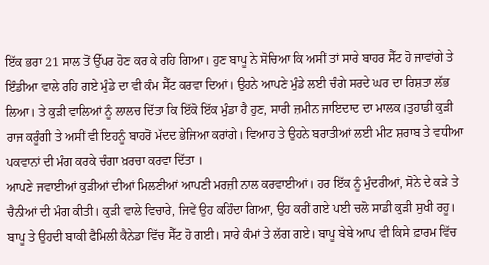ਇੱਕ ਭਰਾ 21 ਸਾਲ ਤੋਂ ਉੱਪਰ ਹੋਣ ਕਰ ਕੇ ਰਹਿ ਗਿਆ। ਹੁਣ ਬਾਪੂ ਨੇ ਸੋਚਿਆ ਕਿ ਅਸੀਂ ਤਾਂ ਸਾਰੇ ਬਾਹਰ ਸੈੱਟ ਹੋ ਜਾਵਾਂਗੇ ਤੇ ਇੰਡੀਆ ਵਾਲੇ ਰਹਿ ਗਏ ਮੁੰਡੇ ਦਾ ਵੀ ਕੰਮ ਸੈੱਟ ਕਰਵਾ ਦਿਆਂ। ਉਹਨੇ ਆਪਣੇ ਮੁੰਡੇ ਲਈ ਚੰਗੇ ਸਰਦੇ ਘਰ ਦਾ ਰਿਸ਼ਤਾ ਲੱਭ ਲਿਆ। ਤੇ ਕੁੜੀ ਵਾਲਿਆਂ ਨੂੰ ਲਾਲਚ ਦਿੱਤਾ ਕਿ ਇੱਕੋ ਇੱਕ ਮੁੰਡਾ ਹੈ ਹੁਣ, ਸਾਰੀ ਜ਼ਮੀਨ ਜਾਇਦਾਦ ਦਾ ਮਾਲਕ।ਤੁਹਾਡੀ ਕੁੜੀ ਰਾਜ ਕਰੂੰਗੀ ਤੇ ਅਸੀਂ ਵੀ ਇਹਨੂੰ ਬਾਹਰੋਂ ਮੱਦਦ ਭੇਜਿਆ ਕਰਾਂਗੇ। ਵਿਆਹ ਤੇ ਉਹਨੇ ਬਰਾਤੀਆਂ ਲਈ ਮੀਟ ਸ਼ਰਾਬ ਤੇ ਵਧੀਆ ਪਕਵਾਨਾਂ ਦੀ ਮੰਗ ਕਰਕੇ ਚੰਗਾ ਖ਼ਰਚਾ ਕਰਵਾ ਦਿੱਤਾ ।
ਆਪਣੇ ਜਵਾਈਆਂ ਕੁੜੀਆਂ ਦੀਆਂ ਮਿਲਣੀਆਂ ਆਪਣੀ ਮਰਜ਼ੀ ਨਾਲ ਕਰਵਾਈਆਂ। ਹਰ ਇੱਕ ਨੂੰ ਮੁੰਦਰੀਆਂ, ਸੋਨੇ ਦੇ ਕੜੇ ਤੇ ਚੈਨੀਆਂ ਦੀ ਮੰਗ ਕੀਤੀ। ਕੁੜੀ ਵਾਲੇ ਵਿਚਾਰੇ, ਜਿਵੇਂ ਉਹ ਕਹਿੰਦਾ ਗਿਆ, ਉਹ ਕਰੀਂ ਗਏ ਪਈ ਚਲੋ ਸਾਡੀ ਕੁੜੀ ਸੁਖੀ ਰਹੂ। ਬਾਪੂ ਤੇ ਉਹਦੀ ਬਾਕੀ ਫੈਮਿਲੀ ਕੈਨੇਡਾ ਵਿੱਚ ਸੈੱਟ ਹੋ ਗਈ। ਸਾਰੇ ਕੰਮਾਂ ਤੇ ਲੱਗ ਗਏ। ਬਾਪੂ ਬੇਬੇ ਆਪ ਵੀ ਕਿਸੇ ਫ਼ਾਰਮ ਵਿੱਚ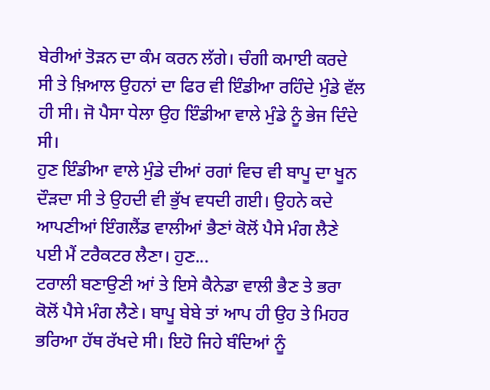ਬੇਰੀਆਂ ਤੋੜਨ ਦਾ ਕੰਮ ਕਰਨ ਲੱਗੇ। ਚੰਗੀ ਕਮਾਈ ਕਰਦੇ ਸੀ ਤੇ ਖ਼ਿਆਲ ਉਹਨਾਂ ਦਾ ਫਿਰ ਵੀ ਇੰਡੀਆ ਰਹਿੰਦੇ ਮੁੰਡੇ ਵੱਲ ਹੀ ਸੀ। ਜੋ ਪੈਸਾ ਧੇਲਾ ਉਹ ਇੰਡੀਆ ਵਾਲੇ ਮੁੰਡੇ ਨੂੰ ਭੇਜ ਦਿੰਦੇ ਸੀ।
ਹੁਣ ਇੰਡੀਆ ਵਾਲੇ ਮੁੰਡੇ ਦੀਆਂ ਰਗਾਂ ਵਿਚ ਵੀ ਬਾਪੂ ਦਾ ਖੂਨ ਦੌੜਦਾ ਸੀ ਤੇ ਉਹਦੀ ਵੀ ਭੁੱਖ ਵਧਦੀ ਗਈ। ਉਹਨੇ ਕਦੇ ਆਪਣੀਆਂ ਇੰਗਲੈਂਡ ਵਾਲੀਆਂ ਭੈਣਾਂ ਕੋਲੋਂ ਪੈਸੇ ਮੰਗ ਲੈਣੇ ਪਈ ਮੈਂ ਟਰੈਕਟਰ ਲੈਣਾ। ਹੁਣ...
ਟਰਾਲੀ ਬਣਾਉਣੀ ਆਂ ਤੇ ਇਸੇ ਕੈਨੇਡਾ ਵਾਲੀ ਭੈਣ ਤੇ ਭਰਾ ਕੋਲੋਂ ਪੈਸੇ ਮੰਗ ਲੈਣੇ। ਬਾਪੂ ਬੇਬੇ ਤਾਂ ਆਪ ਹੀ ਉਹ ਤੇ ਮਿਹਰ ਭਰਿਆ ਹੱਥ ਰੱਖਦੇ ਸੀ। ਇਹੋ ਜਿਹੇ ਬੰਦਿਆਂ ਨੂੰ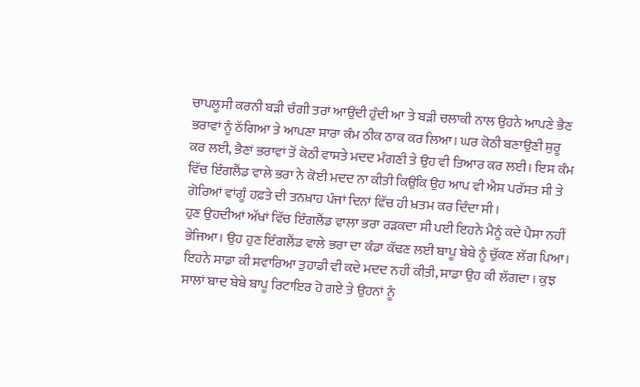ਚਾਪਲੂਸੀ ਕਰਨੀ ਬੜੀ ਚੰਗੀ ਤਰਾਂ ਆਉਂਦੀ ਹੁੰਦੀ ਆ ਤੇ ਬੜੀ ਚਲਾਕੀ ਨਾਲ ਉਹਨੇ ਆਪਣੇ ਭੈਣ ਭਰਾਵਾਂ ਨੂੰ ਠੱਗਿਆ ਤੇ ਆਪਣਾ ਸਾਰਾ ਕੰਮ ਠੀਕ ਠਾਕ ਕਰ ਲਿਆ। ਘਰ ਕੋਠੀ ਬਣਾਉਣੀ ਸ਼ੁਰੂ ਕਰ ਲਈ, ਭੈਣਾਂ ਭਰਾਵਾਂ ਤੋਂ ਕੋਠੀ ਵਾਸਤੇ ਮਦਦ ਮੰਗਣੀ ਤੇ ਉਹ ਵੀ ਤਿਆਰ ਕਰ ਲਈ। ਇਸ ਕੰਮ ਵਿੱਚ ਇੰਗਲੈਂਡ ਵਾਲੇ ਭਰਾ ਨੇ ਕੋਈ ਮਦਦ ਨਾ ਕੀਤੀ ਕਿਉਂਕਿ ਉਹ ਆਪ ਵੀ ਐਸ਼ ਪਰੱਸਤ ਸੀ ਤੇ ਗੋਰਿਆਂ ਵਾਂਗੂੰ ਹਫ਼ਤੇ ਦੀ ਤਨਖ਼ਾਹ ਪੰਜਾਂ ਦਿਨਾਂ ਵਿੱਚ ਹੀ ਖ਼ਤਮ ਕਰ ਦਿੰਦਾ ਸੀ।
ਹੁਣ ਉਹਦੀਆਂ ਅੱਖਾਂ ਵਿੱਚ ਇੰਗਲੈਂਡ ਵਾਲਾ ਭਰਾ ਰੜਕਦਾ ਸੀ ਪਈ ਇਹਨੇ ਮੈਨੂੰ ਕਦੇ ਪੈਸਾ ਨਹੀਂ ਭੇਜਿਆ। ਉਹ ਹੁਣ ਇੰਗਲੈਂਡ ਵਾਲੇ ਭਰਾ ਦਾ ਕੰਡਾ ਕੱਢਣ ਲਈ ਬਾਪੂ ਬੇਬੇ ਨੂੰ ਚੁੱਕਣ ਲੱਗ ਪਿਆ। ਇਹਨੇ ਸਾਡਾ ਕੀ ਸਵਾਰਿਆ ਤੁਹਾਡੀ ਵੀ ਕਦੇ ਮਦਦ ਨਹੀਂ ਕੀਤੀ, ਸਾਡਾ ਉਹ ਕੀ ਲੱਗਦਾ। ਕੁਝ ਸਾਲਾਂ ਬਾਦ ਬੇਬੇ ਬਾਪੂ ਰਿਟਾਇਰ ਹੋ ਗਏ ਤੇ ਉਹਨਾਂ ਨੂੰ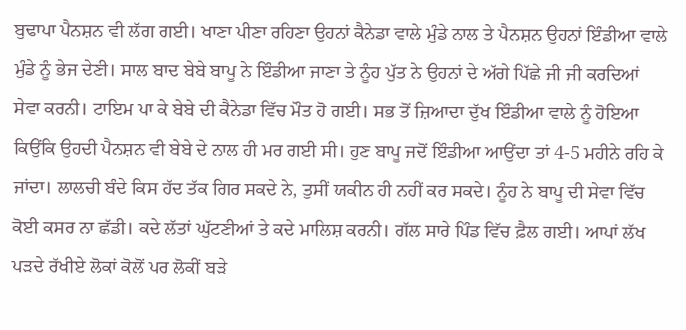ਬੁਢਾਪਾ ਪੈਨਸ਼ਨ ਵੀ ਲੱਗ ਗਈ। ਖਾਣਾ ਪੀਣਾ ਰਹਿਣਾ ਉਹਨਾਂ ਕੈਨੇਡਾ ਵਾਲੇ ਮੁੰਡੇ ਨਾਲ ਤੇ ਪੈਨਸ਼ਨ ਉਹਨਾਂ ਇੰਡੀਆ ਵਾਲੇ ਮੁੰਡੇ ਨੂੰ ਭੇਜ ਦੇਣੀ। ਸਾਲ ਬਾਦ ਬੇਬੇ ਬਾਪੂ ਨੇ ਇੰਡੀਆ ਜਾਣਾ ਤੇ ਨੂੰਹ ਪੁੱਤ ਨੇ ਉਹਨਾਂ ਦੇ ਅੱਗੇ ਪਿੱਛੇ ਜੀ ਜੀ ਕਰਦਿਆਂ ਸੇਵਾ ਕਰਨੀ। ਟਾਇਮ ਪਾ ਕੇ ਬੇਬੇ ਦੀ ਕੈਨੇਡਾ ਵਿੱਚ ਮੌਤ ਹੋ ਗਈ। ਸਭ ਤੋਂ ਜ਼ਿਆਦਾ ਦੁੱਖ ਇੰਡੀਆ ਵਾਲੇ ਨੂੰ ਹੋਇਆ ਕਿਉਂਕਿ ਉਹਦੀ ਪੈਨਸ਼ਨ ਵੀ ਬੇਬੇ ਦੇ ਨਾਲ ਹੀ ਮਰ ਗਈ ਸੀ। ਹੁਣ ਬਾਪੂ ਜਦੋਂ ਇੰਡੀਆ ਆਉਂਦਾ ਤਾਂ 4-5 ਮਹੀਨੇ ਰਹਿ ਕੇ ਜਾਂਦਾ। ਲਾਲਚੀ ਬੰਦੇ ਕਿਸ ਹੱਦ ਤੱਕ ਗਿਰ ਸਕਦੇ ਨੇ, ਤੁਸੀਂ ਯਕੀਨ ਹੀ ਨਹੀਂ ਕਰ ਸਕਦੇ। ਨੂੰਹ ਨੇ ਬਾਪੂ ਦੀ ਸੇਵਾ ਵਿੱਚ ਕੋਈ ਕਸਰ ਨਾ ਛੱਡੀ। ਕਦੇ ਲੱਤਾਂ ਘੁੱਟਣੀਆਂ ਤੇ ਕਦੇ ਮਾਲਿਸ਼ ਕਰਨੀ। ਗੱਲ ਸਾਰੇ ਪਿੰਡ ਵਿੱਚ ਫ਼ੈਲ ਗਈ। ਆਪਾਂ ਲੱਖ ਪੜਦੇ ਰੱਖੀਏ ਲੋਕਾਂ ਕੋਲੋਂ ਪਰ ਲੋਕੀਂ ਬੜੇ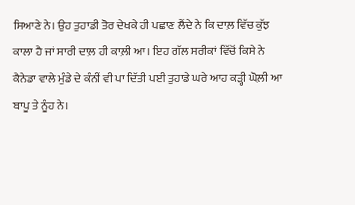ਸਿਆਣੇ ਨੇ। ਉਹ ਤੁਹਾਡੀ ਤੋਰ ਦੇਖਕੇ ਹੀ ਪਛਾਣ ਲੈਂਦੇ ਨੇ ਕਿ ਦਾਲ਼ ਵਿੱਚ ਕੁੱਝ ਕਾਲਾ ਹੈ ਜਾਂ ਸਾਰੀ ਦਾਲ਼ ਹੀ ਕਾਲ਼ੀ ਆ। ਇਹ ਗੱਲ ਸਰੀਕਾਂ ਵਿੱਚੋਂ ਕਿਸੇ ਨੇ ਕੈਨੇਡਾ ਵਾਲੇ ਮੁੰਡੇ ਦੇ ਕੰਨੀਂ ਵੀ ਪਾ ਦਿੱਤੀ ਪਈ ਤੁਹਾਡੇ ਘਰੇ ਆਹ ਕੜ੍ਹੀ ਘੋਲ਼ੀ ਆ ਬਾਪੂ ਤੇ ਨੂੰਹ ਨੇ।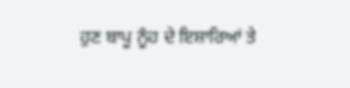ਹੁਣ ਬਾਪੂ ਨੂੰਹ ਦੇ ਇਸ਼ਾਰਿਆਂ ਤੇ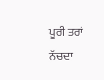ਪੂਰੀ ਤਰਾਂ ਨੱਚਦਾ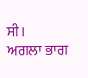ਸੀ।
ਅਗਲਾ ਭਾਗ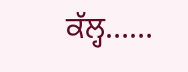ਕੱਲ੍ਹ……